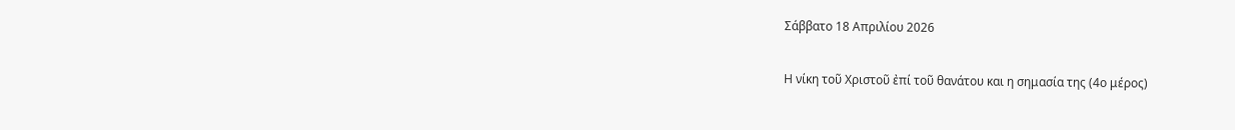Σάββατο 18 Απριλίου 2026

Η νίκη τοῦ Χριστοῦ ἐπί τοῦ θανάτου και η σημασία της (4ο μέρος)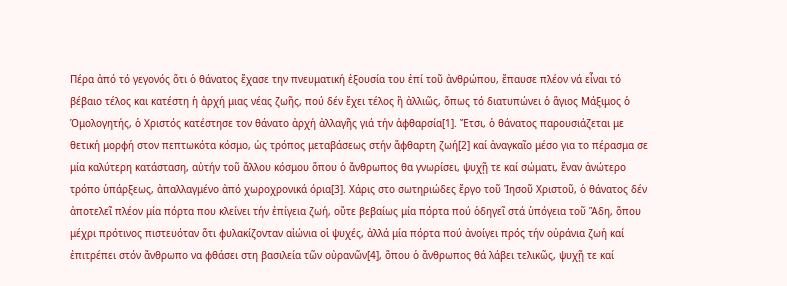Πέρα ἀπό τό γεγονός ὅτι ὁ θάνατος ἔχασε την πνευματική ἐξουσία του ἐπί τοῦ ἀνθρώπου, ἔπαυσε πλέον νά εἶναι τό βέβαιο τέλος και κατέστη ἡ ἀρχή μιας νέας ζωῆς, πού δέν ἔχει τέλος ἢ ἀλλιῶς, ὅπως τό διατυπώνει ὁ ἅγιος Μάξιμος ὁ Ὁμολογητής, ὁ Χριστός κατέστησε τον θάνατο ἀρχή ἀλλαγῆς γιά τήν ἀφθαρσία[1]. Ἔτσι, ὁ θάνατος παρουσιάζεται με θετική μορφή στον πεπτωκότα κόσμο, ὡς τρόπος μεταβάσεως στήν ἄφθαρτη ζωή[2] καί ἀναγκαῖο μέσο για το πέρασμα σε μία καλύτερη κατάσταση, αὐτήν τοῦ ἄλλου κόσμου ὅπου ὁ ἄνθρωπος θα γνωρίσει, ψυχῇ τε καί σώματι, ἕναν ἀνώτερο τρόπο ὑπάρξεως, ἀπαλλαγμένο ἀπό χωροχρονικά όρια[3]. Χάρις στο σωτηριώδες ἔργο τοῦ Ἰησοῦ Χριστοῦ, ὁ θάνατος δέν ἀποτελεῖ πλέον μία πόρτα που κλείνει τήν ἐπίγεια ζωή, οὔτε βεβαίως μία πόρτα πού ὁδηγεῖ στά ὑπόγεια τοῦ Ἅδη, ὅπου μέχρι πρότινος πιστευόταν ὅτι φυλακίζονταν αἰώνια οἱ ψυχές, ἀλλά μία πόρτα πού ἀνοίγει πρός τήν οὐράνια ζωή καί ἐπιτρέπει στόν ἄνθρωπο να φθάσει στη βασιλεία τῶν οὐρανῶν[4], ὅπου ὁ ἄνθρωπος θά λάβει τελικῶς, ψυχῇ τε καί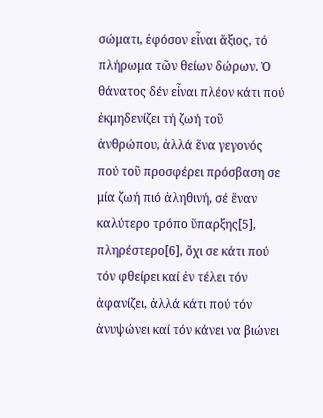σώματι, ἐφόσον εἶναι ἄξιος, τό πλήρωμα τῶν θείων δώρων. Ὁ θάνατος δέν εἶναι πλέον κάτι πού ἐκμηδενίζει τή ζωή τοῦ ἀνθρώπου, ἀλλά ἕνα γεγονός πού τοῦ προσφέρει πρόσβαση σε μία ζωή πιό ἀληθινή, σέ ἕναν καλύτερο τρόπο ὕπαρξης[5], πληρέστερο[6], ὄχι σε κάτι πού τόν φθείρει καί ἐν τέλει τόν ἀφανίζει, ἀλλά κάτι πού τόν ἀνυψώνει καί τόν κάνει να βιώνει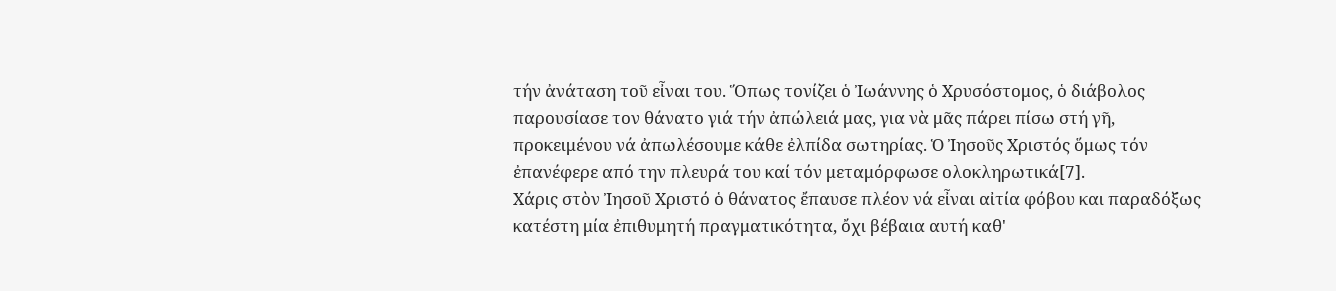τήν ἀνάταση τοῦ εἶναι του. Ὅπως τονίζει ὁ Ἰωάννης ὁ Χρυσόστομος, ὁ διάβολος παρουσίασε τον θάνατο γιά τήν ἀπώλειά μας, για νὰ μᾶς πάρει πίσω στή γῆ, προκειμένου νά ἀπωλέσουμε κάθε ἐλπίδα σωτηρίας. Ὁ Ἰησοῦς Χριστός ὅμως τόν ἐπανέφερε από την πλευρά του καί τόν μεταμόρφωσε ολοκληρωτικά[7].
Χάρις στὸν Ἰησοῦ Χριστό ὁ θάνατος ἔπαυσε πλέον νά εἶναι αἰτία φόβου και παραδόξως κατέστη μία ἐπιθυμητή πραγματικότητα, ὄχι βέβαια αυτή καθ'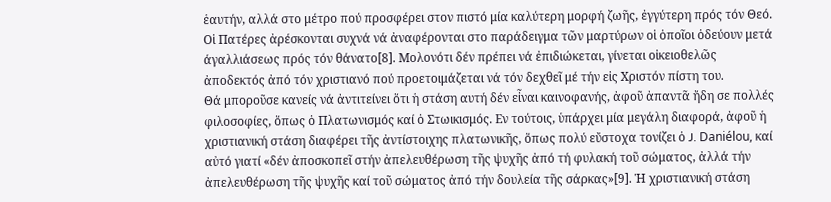ἑαυτήν, αλλά στο μέτρο πού προσφέρει στον πιστό μία καλύτερη μορφή ζωῆς, ἐγγύτερη πρός τόν Θεό. Οἱ Πατέρες ἀρέσκονται συχνά νά ἀναφέρονται στο παράδειγμα τῶν μαρτύρων οἱ ὁποῖοι ὁδεύουν μετά άγαλλιάσεως πρός τόν θάνατο[8]. Μολονότι δέν πρέπει νά ἐπιδιώκεται, γίνεται οἰκειοθελῶς ἀποδεκτός ἀπό τόν χριστιανό πού προετοιμάζεται νά τόν δεχθεῖ μέ τήν εἰς Χριστόν πίστη του.
Θά μποροῦσε κανείς νά ἀντιτείνει ὅτι ἡ στάση αυτή δέν εἶναι καινοφανής, ἀφοῦ ἀπαντᾶ ἤδη σε πολλές φιλοσοφίες, ὅπως ὁ Πλατωνισμός καί ὁ Στωικισμός. Εν τούτοις, ὑπάρχει μία μεγάλη διαφορά, ἀφοῦ ἡ χριστιανική στάση διαφέρει τῆς ἀντίστοιχης πλατωνικῆς, ὅπως πολύ εὔστοχα τονίζει ὁ J. Daniélou, καί αὐτό γιατί «δέν ἀποσκοπεῖ στήν ἀπελευθέρωση τῆς ψυχῆς ἀπό τή φυλακή τοῦ σώματος, ἀλλά τήν ἀπελευθέρωση τῆς ψυχῆς καί τοῦ σώματος ἀπό τήν δουλεία τῆς σάρκας»[9]. Ἡ χριστιανική στάση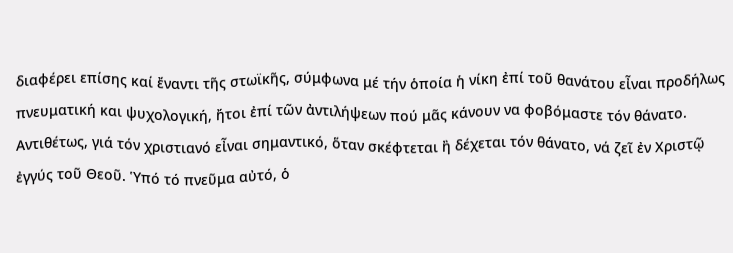διαφέρει επίσης καί ἔναντι τῆς στωϊκῆς, σύμφωνα μέ τήν ὁποία ἡ νίκη ἐπί τοῦ θανάτου εἶναι προδήλως πνευματική και ψυχολογική, ἤτοι ἐπί τῶν ἀντιλήψεων πού μᾶς κάνουν να φοβόμαστε τόν θάνατο. Αντιθέτως, γιά τόν χριστιανό εἶναι σημαντικό, ὅταν σκέφτεται ἢ δέχεται τόν θάνατο, νά ζεῖ ἐν Χριστῷ ἐγγύς τοῦ Θεοῦ. Ὑπό τό πνεῦμα αὐτό, ὁ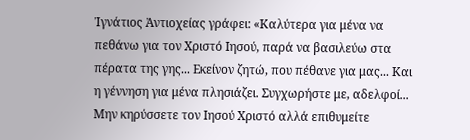Ἰγνάτιος Ἀντιοχείας γράφει: «Καλύτερα για μένα να πεθάνω για τον Χριστό Ιησού, παρά να βασιλεύω στα πέρατα της γης... Εκείνον ζητώ, που πέθανε για μας... Και η γέννηση για μένα πλησιάζει. Συγχωρήστε με, αδελφοί... Μην κηρύσσετε τον Ιησού Χριστό αλλά επιθυμείτε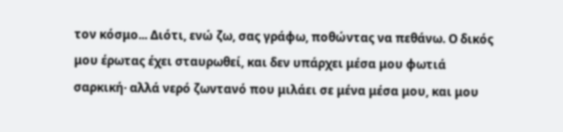τον κόσμο... Διότι, ενώ ζω, σας γράφω, ποθώντας να πεθάνω. Ο δικός μου έρωτας έχει σταυρωθεί, και δεν υπάρχει μέσα μου φωτιά σαρκική· αλλά νερό ζωντανό που μιλάει σε μένα μέσα μου, και μου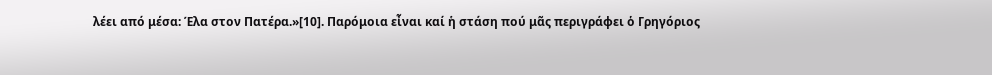λέει από μέσα: Έλα στον Πατέρα.»[10]. Παρόμοια εἶναι καί ἡ στάση πού μᾶς περιγράφει ὁ Γρηγόριος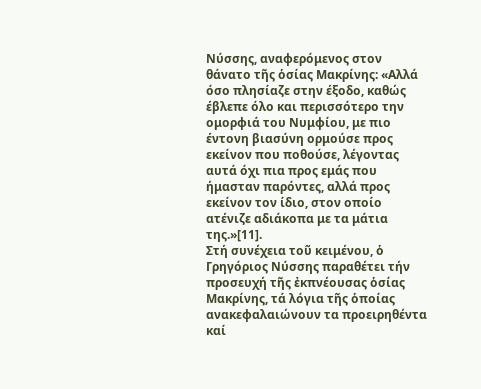Νύσσης, αναφερόμενος στον θάνατο τῆς ὁσίας Μακρίνης: «Αλλά όσο πλησίαζε στην έξοδο, καθώς έβλεπε όλο και περισσότερο την ομορφιά του Νυμφίου, με πιο έντονη βιασύνη ορμούσε προς εκείνον που ποθούσε, λέγοντας αυτά όχι πια προς εμάς που ήμασταν παρόντες, αλλά προς εκείνον τον ίδιο, στον οποίο ατένιζε αδιάκοπα με τα μάτια της.»[11].
Στή συνέχεια τοῦ κειμένου, ὁ Γρηγόριος Νύσσης παραθέτει τήν προσευχή τῆς ἐκπνέουσας ὁσίας Μακρίνης, τά λόγια τῆς ὁποίας ανακεφαλαιώνουν τα προειρηθέντα καί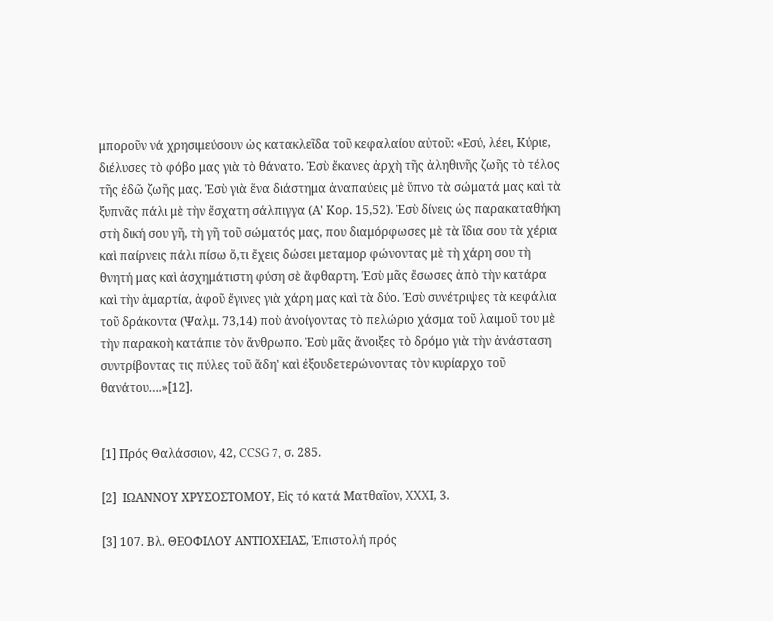μποροῦν νά χρησιμεύσουν ὡς κατακλεῖδα τοῦ κεφαλαίου αὐτοῦ: «Εσύ, λέει, Κύριε, διέλυσες τὸ φόβο μας γιὰ τὸ θάνατο. Ἐσὺ ἔκανες ἀρχὴ τῆς ἀληθινῆς ζωῆς τὸ τέλος τῆς ἐδῶ ζωῆς μας. Ἐσὺ γιὰ ἕνα διάστημα ἀναπαύεις μὲ ὕπνο τὰ σώματά μας καὶ τὰ ξυπνᾶς πάλι μὲ τὴν ἔσχατη σάλπιγγα (Α' Κορ. 15,52). Ἐσὺ δίνεις ὡς παρακαταθήκη στὴ δική σου γῆ, τὴ γῆ τοῦ σώματός μας, που διαμόρφωσες μὲ τὰ ἴδια σου τὰ χέρια καὶ παίρνεις πάλι πίσω ὅ,τι ἔχεις δώσει μεταμορ φώνοντας μὲ τὴ χάρη σου τὴ θνητή μας καὶ ἀσχημάτιστη φύση σὲ ἄφθαρτη. Ἐσὺ μᾶς ἔσωσες ἀπὸ τὴν κατάρα καὶ τὴν ἁμαρτία, ἀφοῦ ἔγινες γιὰ χάρη μας καὶ τὰ δύο. Ἐσὺ συνέτριψες τὰ κεφάλια τοῦ δράκοντα (Ψαλμ. 73,14) ποὺ ἀνοίγοντας τὸ πελώριο χάσμα τοῦ λαιμοῦ του μὲ τὴν παρακοὴ κατάπιε τὸν ἄνθρωπο. Ἐσὺ μᾶς ἄνοιξες τὸ δρόμο γιὰ τὴν ἀνάσταση συντρίβοντας τις πύλες τοῦ ἅδη' καὶ ἐξουδετερώνοντας τὸν κυρίαρχο τοῦ θανάτου….»[12].


[1] Πρός Θαλάσσιον, 42, CCSG 7, σ. 285.

[2]  ΙΩΑΝΝΟΥ ΧΡΥΣΟΣΤΟΜΟΥ, Εἰς τό κατά Ματθαῖον, XXXΙ, 3.

[3] 107. Βλ. ΘΕΟΦΙΛΟΥ ΑΝΤΙΟΧΕΙΑΣ, Ἐπιστολή πρός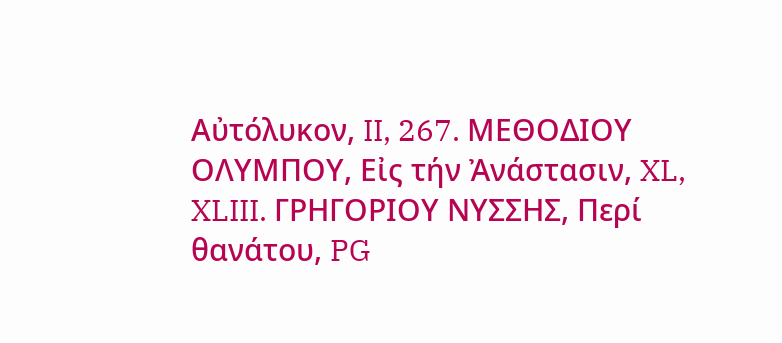Αὐτόλυκον, II, 267. ΜΕΘΟΔΙΟΥ ΟΛΥΜΠΟΥ, Εἰς τήν Ἀνάστασιν, XL, XLIII. ΓΡΗΓΟΡΙΟΥ ΝΥΣΣΗΣ, Περί θανάτου, PG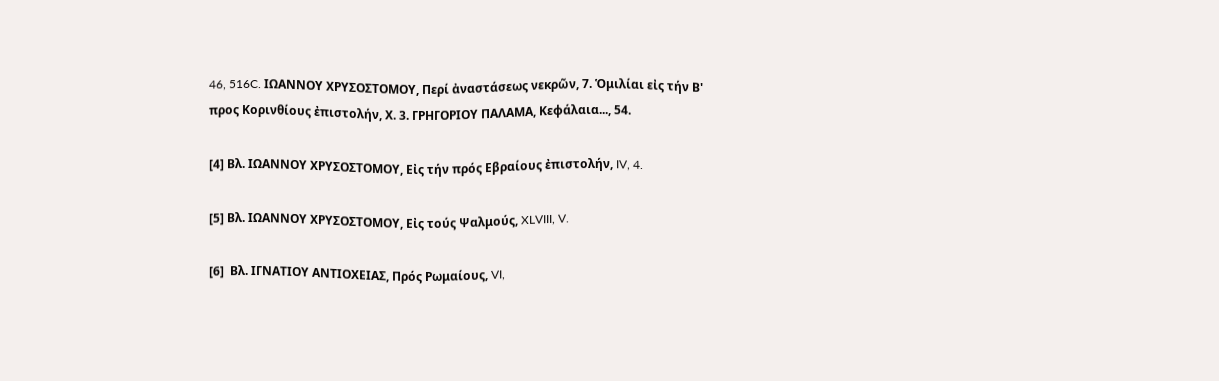46, 516C. ΙΩΑΝΝΟΥ ΧΡΥΣΟΣΤΟΜΟΥ, Περί ἀναστάσεως νεκρῶν, 7. Ὁμιλίαι εἰς τήν Β' προς Κορινθίους ἐπιστολήν, Χ. 3. ΓΡΗΓΟΡΙΟΥ ΠΑΛΑΜΑ, Κεφάλαια..., 54.

[4] Βλ. ΙΩΑΝΝΟΥ ΧΡΥΣΟΣΤΟΜΟΥ, Εἰς τήν πρός Εβραίους ἐπιστολήν, IV, 4.

[5] Βλ. ΙΩΑΝΝΟΥ ΧΡΥΣΟΣΤΟΜΟΥ, Εἰς τούς Ψαλμούς, XLVIII, V.

[6]  Βλ. ΙΓΝΑΤΙΟΥ ΑΝΤΙΟΧΕΙΑΣ, Πρός Ρωμαίους, VI,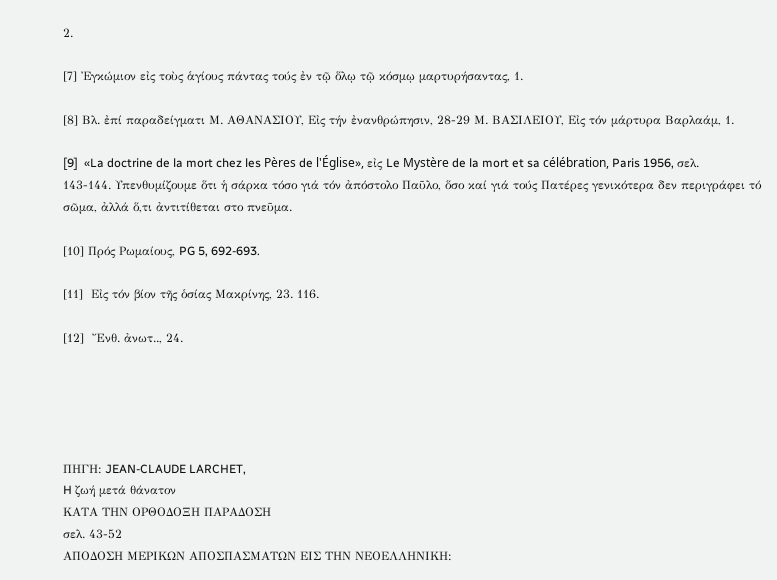2.

[7] Ἐγκώμιον εἰς τοὺς ἁγίους πάντας τούς ἐν τῷ ὅλῳ τῷ κόσμῳ μαρτυρήσαντας, 1.

[8] Βλ. ἐπί παραδείγματι Μ. ΑΘΑΝΑΣΙΟΥ, Εἰς τήν ἐνανθρώπησιν, 28-29 Μ. ΒΑΣΙΛΕΙΟΥ, Εἰς τόν μάρτυρα Βαρλαάμ, 1.

[9]  «La doctrine de la mort chez les Pères de l'Église», εἰς Le Mystère de la mort et sa célébration, Paris 1956, σελ. 143-144. Υπενθυμίζουμε ὅτι ἡ σάρκα τόσο γιά τόν ἀπόστολο Παῦλο, ὅσο καί γιά τούς Πατέρες γενικότερα δεν περιγράφει τό σῶμα, ἀλλά ὅ,τι ἀντιτίθεται στο πνεῦμα.

[10] Πρός Ρωμαίους, PG 5, 692-693.

[11]  Εἰς τόν βίον τῆς ὁσίας Μακρίνης, 23. 116.

[12]  Ἔνθ. ἀνωτ.., 24.





ΠΗΓΗ: JEAN-CLAUDE LARCHET,
H ζωή μετά θάνατον
ΚΑΤΑ ΤΗΝ ΟΡΘΟΔΟΞΗ ΠΑΡΑΔΟΣΗ
σελ. 43-52
ΑΠΟΔΟΣΗ ΜΕΡΙΚΩΝ ΑΠΟΣΠΑΣΜΑΤΩΝ ΕΙΣ ΤΗΝ ΝΕΟΕΛΛΗΝΙΚΗ: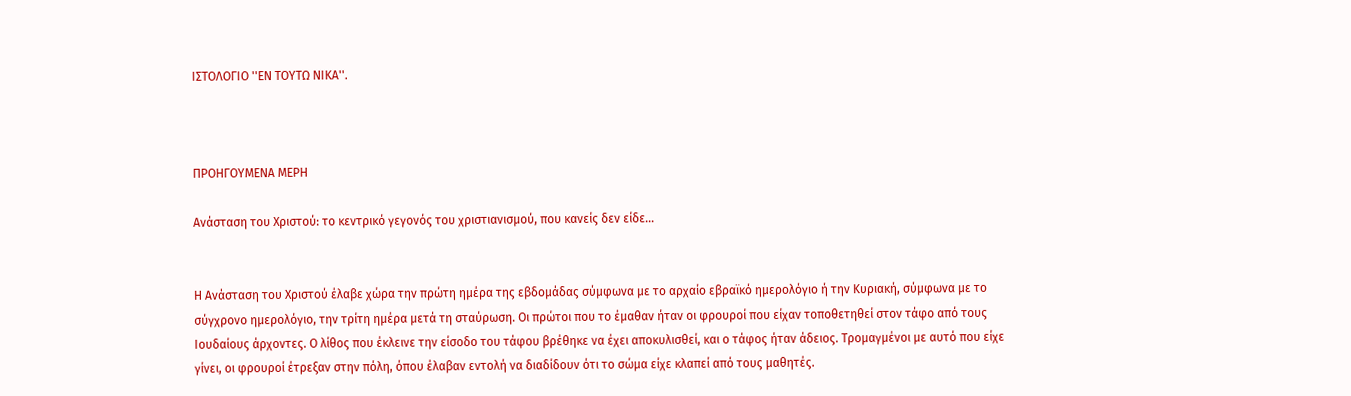IΣΤΟΛΟΓΙΟ ''ΕΝ ΤΟΥΤΩ ΝΙΚΑ''.



ΠΡΟΗΓΟΥΜΕΝΑ ΜΕΡΗ

Ανάσταση του Χριστού: το κεντρικό γεγονός του χριστιανισμού, που κανείς δεν είδε…


Η Ανάσταση του Χριστού έλαβε χώρα την πρώτη ημέρα της εβδομάδας σύμφωνα με το αρχαίο εβραϊκό ημερολόγιο ή την Κυριακή, σύμφωνα με το σύγχρονο ημερολόγιο, την τρίτη ημέρα μετά τη σταύρωση. Οι πρώτοι που το έμαθαν ήταν οι φρουροί που είχαν τοποθετηθεί στον τάφο από τους Ιουδαίους άρχοντες. Ο λίθος που έκλεινε την είσοδο του τάφου βρέθηκε να έχει αποκυλισθεί, και ο τάφος ήταν άδειος. Τρομαγμένοι με αυτό που είχε γίνει, οι φρουροί έτρεξαν στην πόλη, όπου έλαβαν εντολή να διαδίδουν ότι το σώμα είχε κλαπεί από τους μαθητές.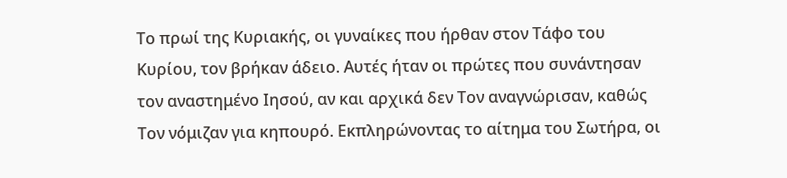Το πρωί της Κυριακής, οι γυναίκες που ήρθαν στον Τάφο του Κυρίου, τον βρήκαν άδειο. Αυτές ήταν οι πρώτες που συνάντησαν τον αναστημένο Ιησού, αν και αρχικά δεν Τον αναγνώρισαν, καθώς Τον νόμιζαν για κηπουρό. Εκπληρώνοντας το αίτημα του Σωτήρα, οι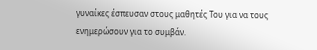γυναίκες έσπευσαν στους μαθητές Του για να τους ενημερώσουν για το συμβάν.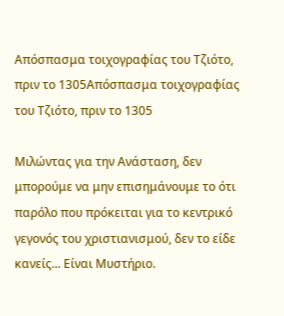Απόσπασμα τοιχογραφίας του Τζιότο, πριν το 1305Απόσπασμα τοιχογραφίας του Τζιότο, πριν το 1305

Μιλώντας για την Ανάσταση, δεν μπορούμε να μην επισημάνουμε το ότι παρόλο που πρόκειται για το κεντρικό γεγονός του χριστιανισμού, δεν το είδε κανείς... Είναι Μυστήριο.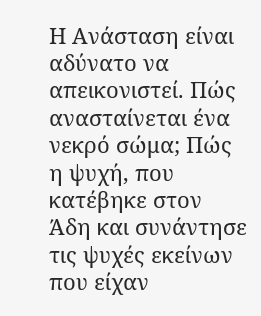Η Ανάσταση είναι αδύνατο να απεικονιστεί. Πώς ανασταίνεται ένα νεκρό σώμα; Πώς η ψυχή, που κατέβηκε στον Άδη και συνάντησε τις ψυχές εκείνων που είχαν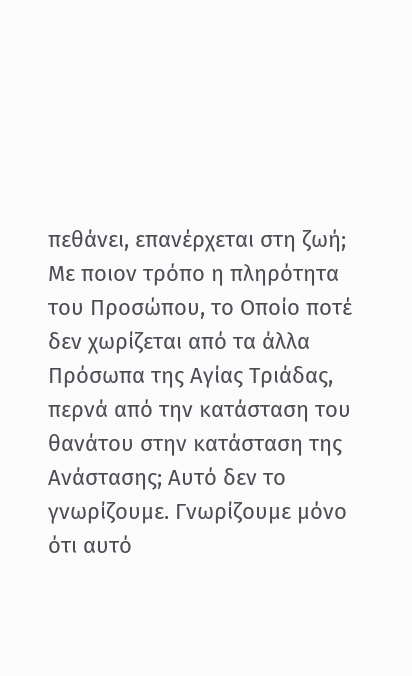πεθάνει, επανέρχεται στη ζωή; Με ποιον τρόπο η πληρότητα του Προσώπου, το Οποίο ποτέ δεν χωρίζεται από τα άλλα Πρόσωπα της Αγίας Τριάδας, περνά από την κατάσταση του θανάτου στην κατάσταση της Ανάστασης; Αυτό δεν το γνωρίζουμε. Γνωρίζουμε μόνο ότι αυτό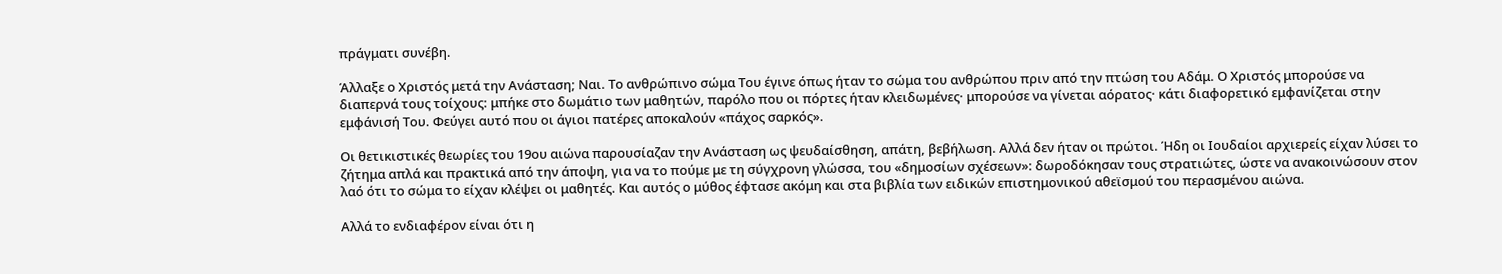πράγματι συνέβη.

Άλλαξε ο Χριστός μετά την Ανάσταση; Ναι. Το ανθρώπινο σώμα Του έγινε όπως ήταν το σώμα του ανθρώπου πριν από την πτώση του Αδάμ. Ο Χριστός μπορούσε να διαπερνά τους τοίχους: μπήκε στο δωμάτιο των μαθητών, παρόλο που οι πόρτες ήταν κλειδωμένες· μπορούσε να γίνεται αόρατος· κάτι διαφορετικό εμφανίζεται στην εμφάνισή Του. Φεύγει αυτό που οι άγιοι πατέρες αποκαλούν «πάχος σαρκός».

Οι θετικιστικές θεωρίες του 19ου αιώνα παρουσίαζαν την Ανάσταση ως ψευδαίσθηση, απάτη, βεβήλωση. Αλλά δεν ήταν οι πρώτοι. Ήδη οι Ιουδαίοι αρχιερείς είχαν λύσει το ζήτημα απλά και πρακτικά από την άποψη, για να το πούμε με τη σύγχρονη γλώσσα, του «δημοσίων σχέσεων»: δωροδόκησαν τους στρατιώτες, ώστε να ανακοινώσουν στον λαό ότι το σώμα το είχαν κλέψει οι μαθητές. Και αυτός ο μύθος έφτασε ακόμη και στα βιβλία των ειδικών επιστημονικού αθεϊσμού του περασμένου αιώνα.

Αλλά το ενδιαφέρον είναι ότι η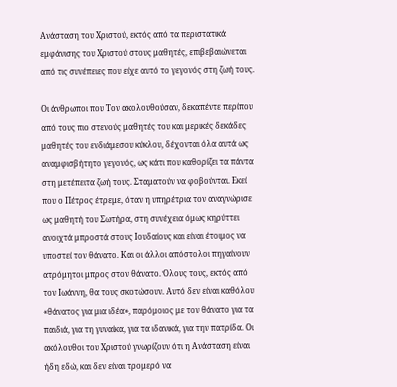Ανάσταση του Χριστού, εκτός από τα περιστατικά εμφάνισης του Χριστού στους μαθητές, επιβεβαιώνεται από τις συνέπειες που είχε αυτό το γεγονός στη ζωή τους.

Οι άνθρωποι που Τον ακολουθούσαν, δεκαπέντε περίπου από τους πιο στενούς μαθητές του και μερικές δεκάδες μαθητές του ενδιάμεσου κύκλου, δέχονται όλα αυτά ως αναμφισβήτητο γεγονός, ως κάτι που καθορίζει τα πάντα στη μετέπειτα ζωή τους. Σταματούν να φοβούνται. Εκεί που ο Πέτρος έτρεμε, όταν η υπηρέτρια τον αναγνώρισε ως μαθητή του Σωτήρα, στη συνέχεια όμως κηρύττει ανοιχτά μπροστά στους Ιουδαίους και είναι έτοιμος να υποστεί τον θάνατο. Και οι άλλοι απόστολοι πηγαίνουν ατρόμητοι μπρος στον θάνατο. Όλους τους, εκτός από τον Ιωάννη, θα τους σκοτώσουν. Αυτό δεν είναι καθόλου «θάνατος για μια ιδέα», παρόμοιος με τον θάνατο για τα παιδιά, για τη γυναίκα, για τα ιδανικά, για την πατρίδα. Οι ακόλουθοι του Χριστού γνωρίζουν ότι η Ανάσταση είναι ήδη εδώ, και δεν είναι τρομερό να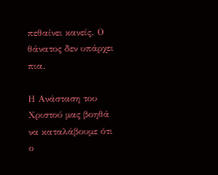πεθαίνει κανείς. Ο θάνατος δεν υπάρχει πια.

Η Ανάσταση του Χριστού μας βοηθά να καταλάβουμε ότι ο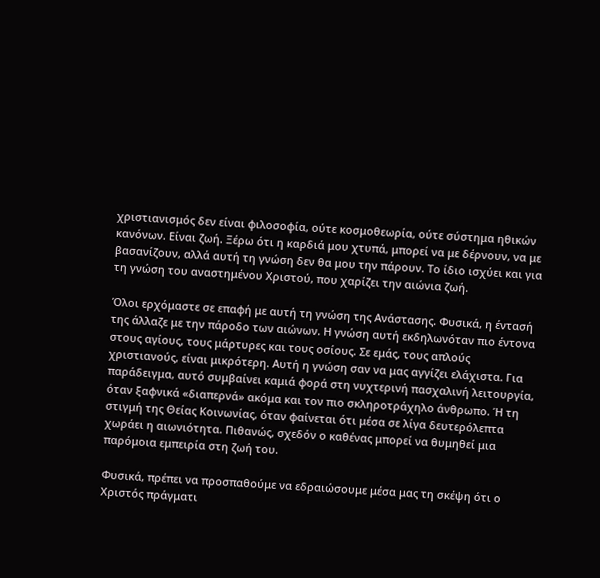χριστιανισμός δεν είναι φιλοσοφία, ούτε κοσμοθεωρία, ούτε σύστημα ηθικών κανόνων. Είναι ζωή. Ξέρω ότι η καρδιά μου χτυπά, μπορεί να με δέρνουν, να με βασανίζουν, αλλά αυτή τη γνώση δεν θα μου την πάρουν. Το ίδιο ισχύει και για τη γνώση του αναστημένου Χριστού, που χαρίζει την αιώνια ζωή.

Όλοι ερχόμαστε σε επαφή με αυτή τη γνώση της Ανάστασης. Φυσικά, η έντασή της άλλαζε με την πάροδο των αιώνων. Η γνώση αυτή εκδηλωνόταν πιο έντονα στους αγίους, τους μάρτυρες και τους οσίους. Σε εμάς, τους απλούς χριστιανούς, είναι μικρότερη. Αυτή η γνώση σαν να μας αγγίζει ελάχιστα. Για παράδειγμα, αυτό συμβαίνει καμιά φορά στη νυχτερινή πασχαλινή λειτουργία, όταν ξαφνικά «διαπερνά» ακόμα και τον πιο σκληροτράχηλο άνθρωπο. Ή τη στιγμή της Θείας Κοινωνίας, όταν φαίνεται ότι μέσα σε λίγα δευτερόλεπτα χωράει η αιωνιότητα. Πιθανώς, σχεδόν ο καθένας μπορεί να θυμηθεί μια παρόμοια εμπειρία στη ζωή του.

Φυσικά, πρέπει να προσπαθούμε να εδραιώσουμε μέσα μας τη σκέψη ότι ο Χριστός πράγματι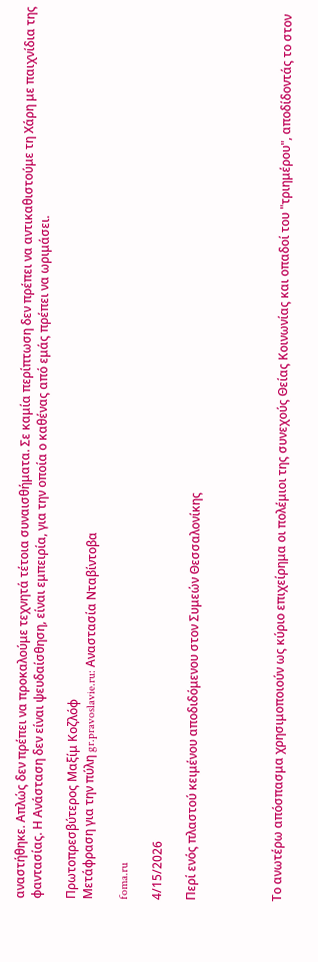αναστήθηκε. Απλώς δεν πρέπει να προκαλούμε τεχνητά τέτοια συναισθήματα. Σε καμία περίπτωση δεν πρέπει να αντικαθιστούμε τη Χάρη με παιχνίδια της φαντασίας. Η Ανάσταση δεν είναι ψευδαίσθηση, είναι εμπειρία, για την οποία ο καθένας από εμάς πρέπει να ωριμάσει.

Πρωτοπρεσβύτερος Μαξίμ Κοζλόφ
Μετάφραση για την πύλη gr.pravoslavie.ru: Αναστασία Νταβίντοβα

foma.ru

4/15/2026

Περί ενός πλαστού κειμένου αποδιδόμενου στον Συμεών Θεσσαλονίκης




Το ανωτέρω απόσπασμα χρησιμοποιούν ως κύριο επιχείρημα οι πολέμιοι της συνεχούς Θείας Κοινωνίας και οπαδοί του "τριημέρου", αποδίδοντάς το στον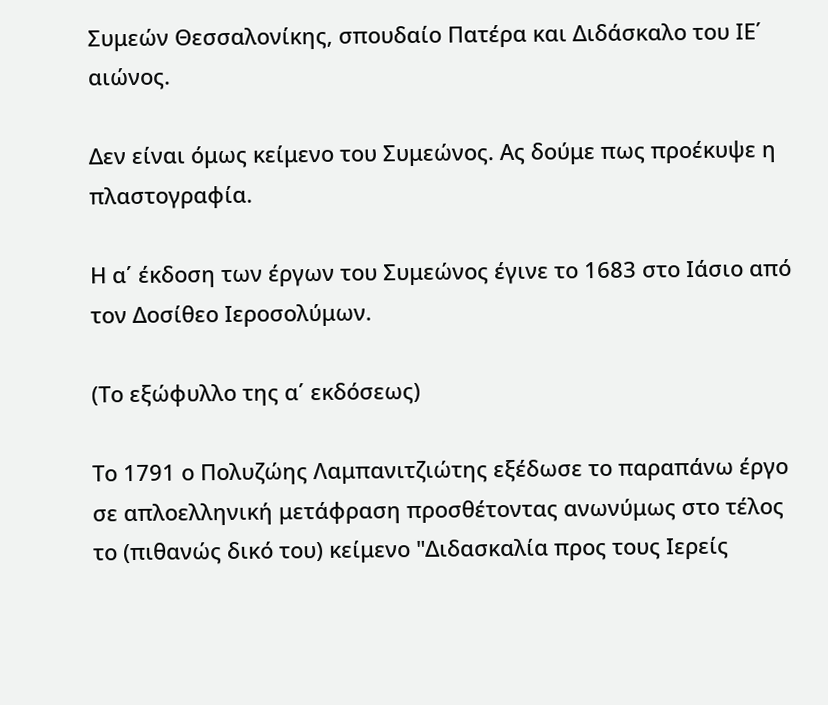Συμεών Θεσσαλονίκης, σπουδαίο Πατέρα και Διδάσκαλο του ΙΕ΄ αιώνος.

Δεν είναι όμως κείμενο του Συμεώνος. Ας δούμε πως προέκυψε η πλαστογραφία.

Η α΄ έκδοση των έργων του Συμεώνος έγινε το 1683 στο Ιάσιο από τον Δοσίθεο Ιεροσολύμων.

(Το εξώφυλλο της α΄ εκδόσεως)

Το 1791 ο Πολυζώης Λαμπανιτζιώτης εξέδωσε το παραπάνω έργο σε απλοελληνική μετάφραση προσθέτοντας ανωνύμως στο τέλος το (πιθανώς δικό του) κείμενο "Διδασκαλία προς τους Ιερείς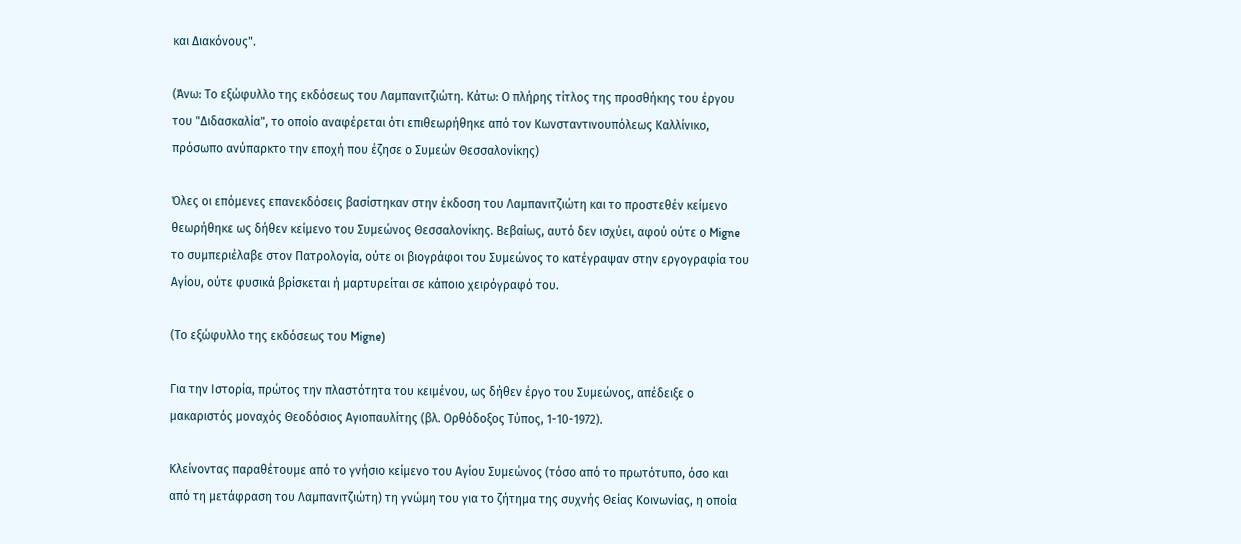και Διακόνους".

(Άνω: Το εξώφυλλο της εκδόσεως του Λαμπανιτζιώτη. Κάτω: Ο πλήρης τίτλος της προσθήκης του έργου του "Διδασκαλία", το οποίο αναφέρεται ότι επιθεωρήθηκε από τον Κωνσταντινουπόλεως Καλλίνικο, πρόσωπο ανύπαρκτο την εποχή που έζησε ο Συμεών Θεσσαλονίκης)

Όλες οι επόμενες επανεκδόσεις βασίστηκαν στην έκδοση του Λαμπανιτζιώτη και το προστεθέν κείμενο θεωρήθηκε ως δήθεν κείμενο του Συμεώνος Θεσσαλονίκης. Βεβαίως, αυτό δεν ισχύει, αφού ούτε ο Migne το συμπεριέλαβε στον Πατρολογία, ούτε οι βιογράφοι του Συμεώνος το κατέγραψαν στην εργογραφία του Αγίου, ούτε φυσικά βρίσκεται ή μαρτυρείται σε κάποιο χειρόγραφό του.

(Το εξώφυλλο της εκδόσεως του Migne)

Για την Ιστορία, πρώτος την πλαστότητα του κειμένου, ως δήθεν έργο του Συμεώνος, απέδειξε ο μακαριστός μοναχός Θεοδόσιος Αγιοπαυλίτης (βλ. Ορθόδοξος Τύπος, 1-10-1972).

Κλείνοντας παραθέτουμε από το γνήσιο κείμενο του Αγίου Συμεώνος (τόσο από το πρωτότυπο, όσο και από τη μετάφραση του Λαμπανιτζιώτη) τη γνώμη του για το ζήτημα της συχνής Θείας Κοινωνίας, η οποία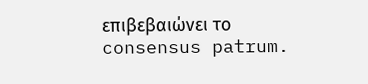επιβεβαιώνει το consensus patrum.